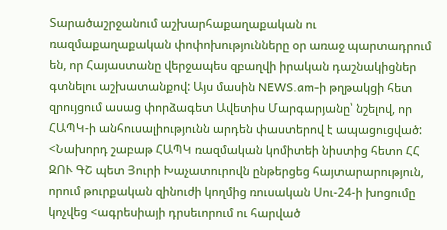Տարածաշրջանում աշխարհաքաղաքական ու ռազմաքաղաքական փոփոխությունները օր առաջ պարտադրում են, որ Հայաստանը վերջապես զբաղվի իրական դաշնակիցներ գտնելու աշխատանքով: Այս մասին NEWS.am-ի թղթակցի հետ զրույցում ասաց փորձագետ Ավետիս Մարգարյանը՝ նշելով, որ ՀԱՊԿ-ի անհուսալիությունն արդեն փաստերով է ապացուցված: <Նախորդ շաբաթ ՀԱՊԿ ռազմական կոմիտեի նիստից հետո ՀՀ ԶՈՒ ԳՇ պետ Յուրի Խաչատուրովն ընթերցեց հայտարարություն, որում թուրքական զինուժի կողմից ռուսական Սու-24-ի խոցումը կոչվեց <ագրեսիայի դրսեւորում ու հարված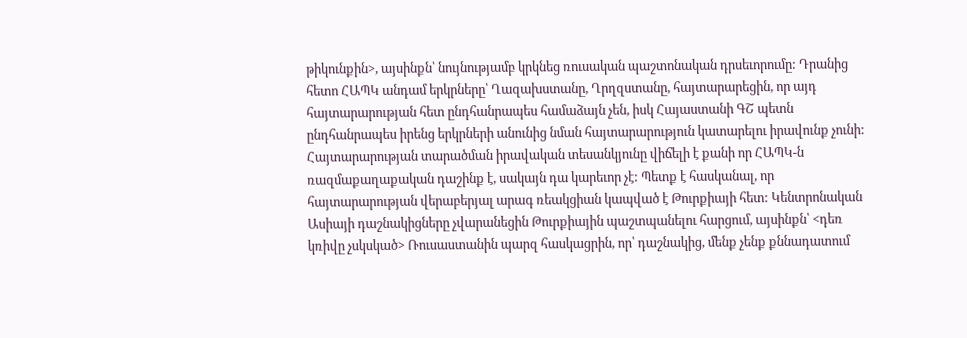թիկունքին>, այսինքն՝ նույնությամբ կրկնեց ռուսական պաշտոնական դրսեւորումը: Դրանից հետո ՀԱՊԿ անդամ երկրները՝ Ղազախստանը, Ղրղզստանը, հայտարարեցին, որ այդ հայտարարության հետ ընդհանրապես համաձայն չեն, իսկ Հայաստանի ԳՇ պետն ընդհանրապես իրենց երկրների անունից նման հայտարարություն կատարելու իրավունք չունի: Հայտարարության տարածման իրավական տեսանկյունը վիճելի է քանի որ ՀԱՊԿ-ն ռազմաքաղաքական դաշինք է, սակայն դա կարեւոր չէ: Պետք է հասկանալ, որ հայտարարության վերաբերյալ արագ ռեակցիան կապված է Թուրքիայի հետ: Կենտրոնական Ասիայի դաշնակիցները չվարանեցին Թուրքիային պաշտպանելու հարցում, այսինքն՝ <դեռ կռիվը չսկսկած> Ռուսաստանին պարզ հասկացրին, որ՝ դաշնակից, մենք չենք քննադատում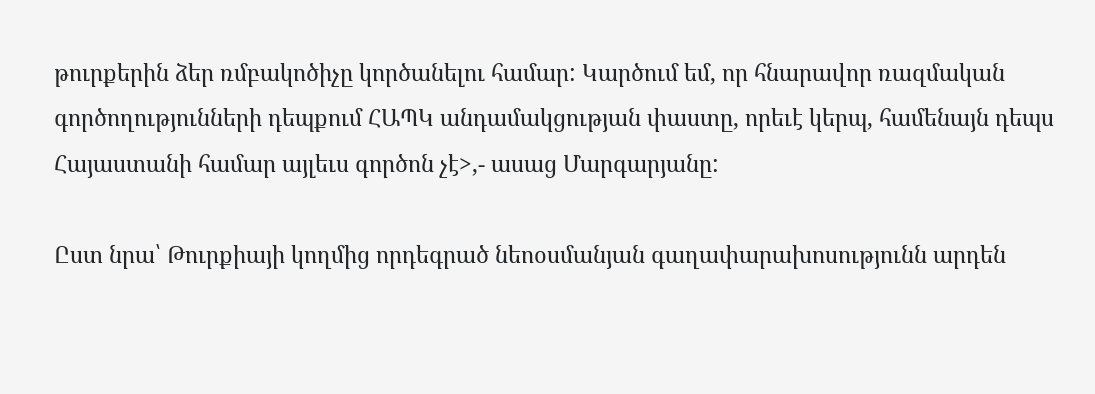թուրքերին ձեր ռմբակոծիչը կործանելու համար: Կարծում եմ, որ հնարավոր ռազմական գործողությունների դեպքում ՀԱՊԿ անդամակցության փաստը, որեւէ կերպ, համենայն դեպս Հայաստանի համար այլեւս գործոն չէ>,- ասաց Մարգարյանը:

Ըստ նրա՝ Թուրքիայի կողմից որդեգրած նեոօսմանյան գաղափարախոսությունն արդեն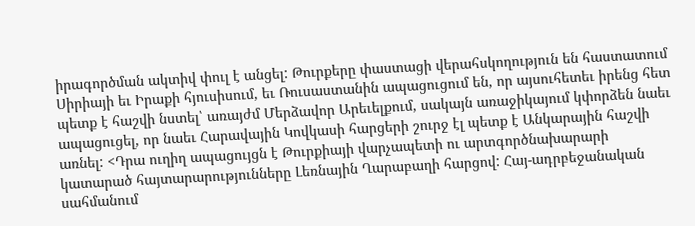իրագործման ակտիվ փուլ է անցել: Թուրքերը փաստացի վերահսկողություն են հաստատում Սիրիայի եւ Իրաքի հյուսիսում, եւ Ռուսաստանին ապացուցում են, որ այսուհետեւ իրենց հետ պետք է հաշվի նստել՝ առայժմ Մերձավոր Արեւելքում, սակայն առաջիկայում կփորձեն նաեւ ապացուցել, որ նաեւ Հարավային Կովկասի հարցերի շուրջ էլ պետք է Անկարային հաշվի առնել: <Դրա ուղիղ ապացույցն է Թուրքիայի վարչապետի ու արտգործնախարարի կատարած հայտարարությունները Լեռնային Ղարաբաղի հարցով: Հայ-ադրբեջանական սահմանում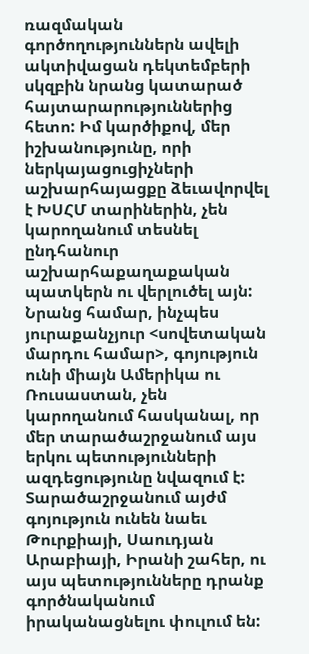ռազմական գործողություններն ավելի ակտիվացան դեկտեմբերի սկզբին նրանց կատարած հայտարարություններից հետո: Իմ կարծիքով, մեր իշխանությունը, որի ներկայացուցիչների աշխարհայացքը ձեւավորվել է ԽՍՀՄ տարիներին, չեն կարողանում տեսնել ընդհանուր աշխարհաքաղաքական պատկերն ու վերլուծել այն: Նրանց համար, ինչպես յուրաքանչյուր <սովետական մարդու համար>, գոյություն ունի միայն Ամերիկա ու Ռուսաստան, չեն կարողանում հասկանալ, որ մեր տարածաշրջանում այս երկու պետությունների ազդեցությունը նվազում է: Տարածաշրջանում այժմ գոյություն ունեն նաեւ Թուրքիայի, Սաուդյան Արաբիայի, Իրանի շահեր, ու այս պետությունները դրանք գործնականում իրականացնելու փուլում են: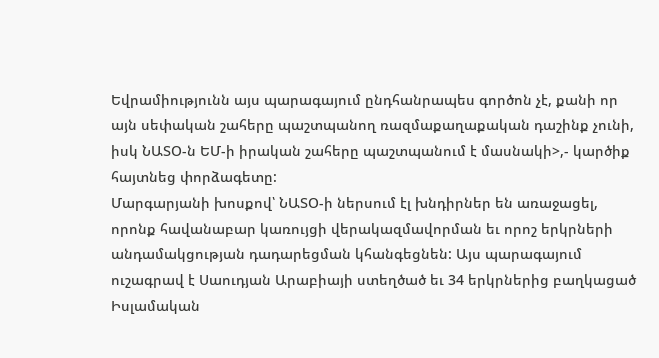Եվրամիությունն այս պարագայում ընդհանրապես գործոն չէ, քանի որ այն սեփական շահերը պաշտպանող ռազմաքաղաքական դաշինք չունի, իսկ ՆԱՏՕ-ն ԵՄ-ի իրական շահերը պաշտպանում է մասնակի>,- կարծիք հայտնեց փորձագետը:
Մարգարյանի խոսքով՝ ՆԱՏՕ-ի ներսում էլ խնդիրներ են առաջացել, որոնք հավանաբար կառույցի վերակազմավորման եւ որոշ երկրների անդամակցության դադարեցման կհանգեցնեն: Այս պարագայում ուշագրավ է Սաուդյան Արաբիայի ստեղծած եւ 34 երկրներից բաղկացած Իսլամական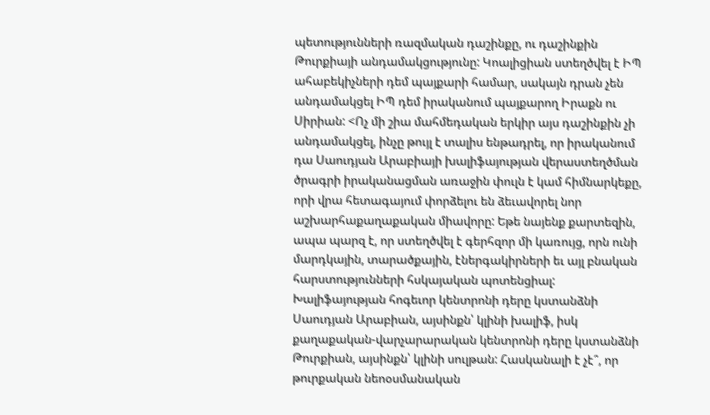պետությունների ռազմական դաշինքը, ու դաշինքին Թուրքիայի անդամակցությունը: Կոալիցիան ստեղծվել է ԻՊ ահաբեկիչների դեմ պայքարի համար, սակայն դրան չեն անդամակցել ԻՊ դեմ իրականում պայքարող Իրաքն ու Սիրիան: <Ոչ մի շիա մահմեդական երկիր այս դաշինքին չի անդամակցել, ինչը թույլ է տալիս ենթադրել, որ իրականում դա Սաուդյան Արաբիայի խալիֆայության վերաստեղծման ծրագրի իրականացման առաջին փուլն է կամ հիմնարկեքը, որի վրա հետագայում փորձելու են ձեւավորել նոր աշխարհաքաղաքական միավորը: Եթե նայենք քարտեզին, ապա պարզ է, որ ստեղծվել է գերհզոր մի կառույց, որն ունի մարդկային, տարածքային, էներգակիրների եւ այլ բնական հարստությունների հսկայական պոտենցիալ: Խալիֆայության հոգեւոր կենտրոնի դերը կստանձնի Սաուդյան Արաբիան, այսինքն՝ կլինի խալիֆ, իսկ քաղաքական-վարչարարական կենտրոնի դերը կստանձնի Թուրքիան, այսինքն՝ կլինի սուլթան: Հասկանալի է չէ՞, որ թուրքական նեոօսմանական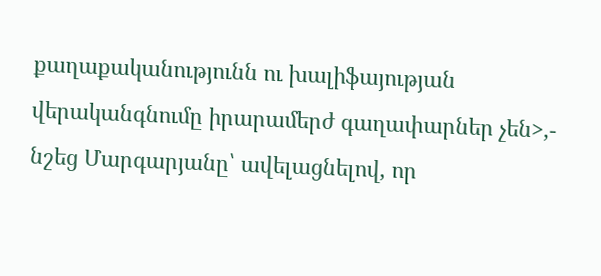քաղաքականությունն ու խալիֆայության վերականգնումը իրարամերժ գաղափարներ չեն>,- նշեց Մարգարյանը՝ ավելացնելով, որ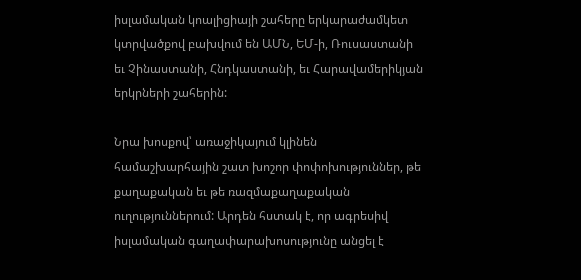իսլամական կոալիցիայի շահերը երկարաժամկետ կտրվածքով բախվում են ԱՄՆ, ԵՄ-ի, Ռուսաստանի եւ Չինաստանի, Հնդկաստանի, եւ Հարավամերիկյան երկրների շահերին:

Նրա խոսքով՝ առաջիկայում կլինեն համաշխարհային շատ խոշոր փոփոխություններ, թե քաղաքական եւ թե ռազմաքաղաքական ուղություններում: Արդեն հստակ է, որ ագրեսիվ իսլամական գաղափարախոսությունը անցել է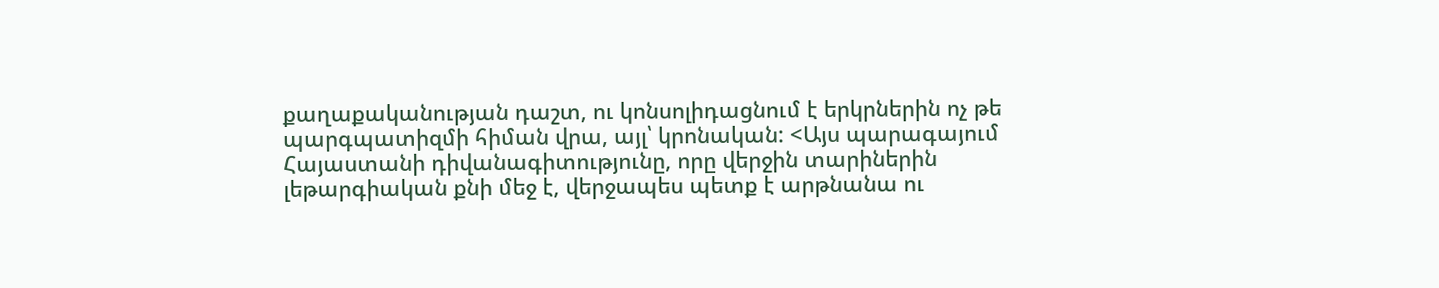քաղաքականության դաշտ, ու կոնսոլիդացնում է երկրներին ոչ թե պարգպատիզմի հիման վրա, այլ՝ կրոնական: <Այս պարագայում Հայաստանի դիվանագիտությունը, որը վերջին տարիներին լեթարգիական քնի մեջ է, վերջապես պետք է արթնանա ու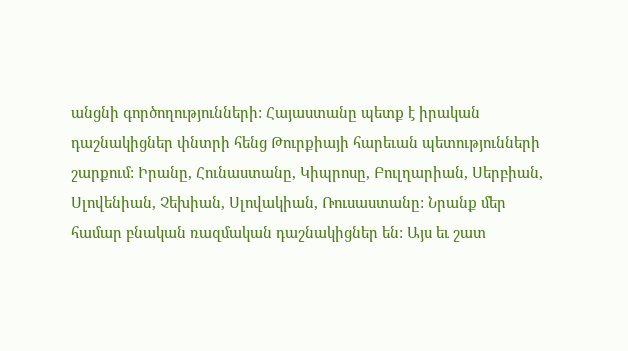անցնի գործողությունների: Հայաստանը պետք է իրական դաշնակիցներ փնտրի հենց Թուրքիայի հարեւան պետությունների շարքում: Իրանը, Հունաստանը, Կիպրոսը, Բուլղարիան, Սերբիան, Սլովենիան, Չեխիան, Սլովակիան, Ռուսաստանը: Նրանք մեր համար բնական ռազմական դաշնակիցներ են: Այս եւ շատ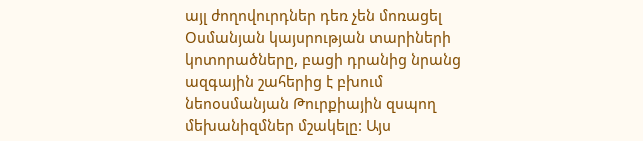այլ ժողովուրդներ դեռ չեն մոռացել Օսմանյան կայսրության տարիների կոտորածները, բացի դրանից նրանց ազգային շահերից է բխում նեոօսմանյան Թուրքիային զսպող մեխանիզմներ մշակելը: Այս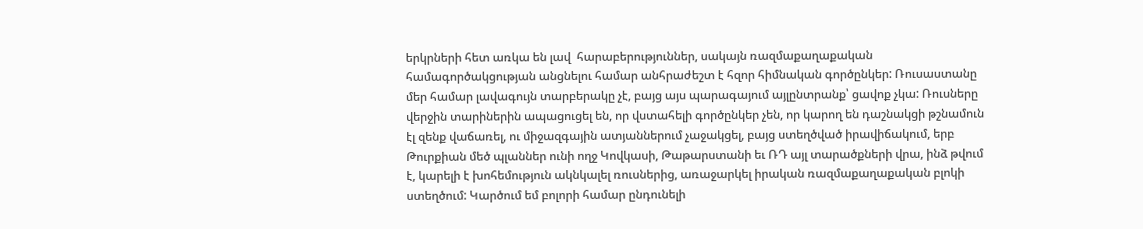երկրների հետ առկա են լավ  հարաբերություններ, սակայն ռազմաքաղաքական համագործակցության անցնելու համար անհրաժեշտ է հզոր հիմնական գործընկեր: Ռուսաստանը մեր համար լավագույն տարբերակը չէ, բայց այս պարագայում այլընտրանք՝ ցավոք չկա: Ռուսները վերջին տարիներին ապացուցել են, որ վստահելի գործընկեր չեն, որ կարող են դաշնակցի թշնամուն էլ զենք վաճառել, ու միջազգային ատյաններում չաջակցել, բայց ստեղծված իրավիճակում, երբ Թուրքիան մեծ պլաններ ունի ողջ Կովկասի, Թաթարստանի եւ ՌԴ այլ տարածքների վրա, ինձ թվում է, կարելի է խոհեմություն ակնկալել ռուսներից, առաջարկել իրական ռազմաքաղաքական բլոկի ստեղծում: Կարծում եմ բոլորի համար ընդունելի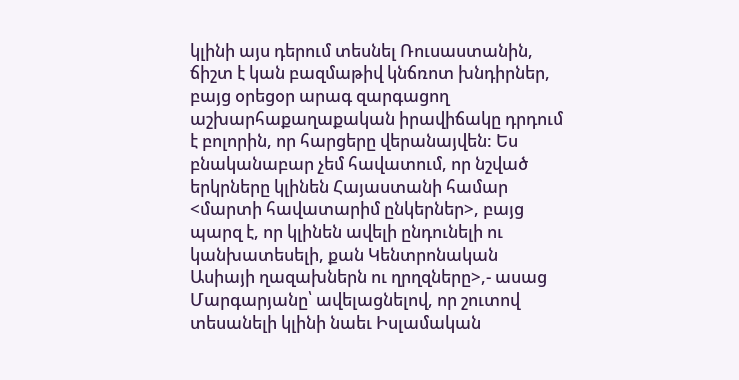կլինի այս դերում տեսնել Ռուսաստանին, ճիշտ է կան բազմաթիվ կնճռոտ խնդիրներ, բայց օրեցօր արագ զարգացող աշխարհաքաղաքական իրավիճակը դրդում է բոլորին, որ հարցերը վերանայվեն: Ես բնականաբար չեմ հավատում, որ նշված երկրները կլինեն Հայաստանի համար <մարտի հավատարիմ ընկերներ>, բայց պարզ է, որ կլինեն ավելի ընդունելի ու կանխատեսելի, քան Կենտրոնական Ասիայի ղազախներն ու ղրղզները>,- ասաց Մարգարյանը՝ ավելացնելով, որ շուտով տեսանելի կլինի նաեւ Իսլամական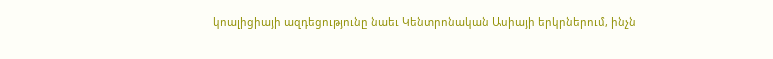կոալիցիայի ազդեցությունը նաեւ Կենտրոնական Ասիայի երկրներում, ինչն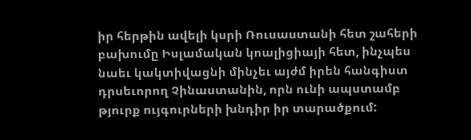իր հերթին ավելի կսրի Ռուսաստանի հետ շահերի բախումը Իսլամական կոալիցիայի հետ, ինչպես նաեւ կակտիվացնի մինչեւ այժմ իրեն հանգիստ դրսեւորող Չինաստանին, որն ունի ապստամբ թյուրք ույգուրների խնդիր իր տարածքում: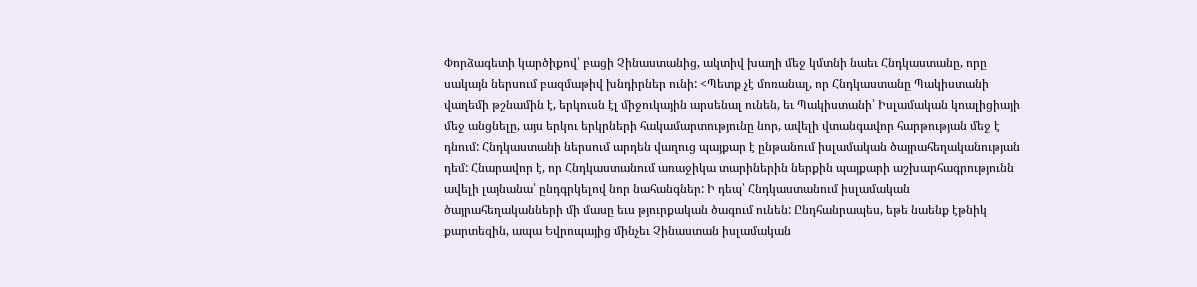Փորձագետի կարծիքով՝ բացի Չինաստանից, ակտիվ խաղի մեջ կմտնի նաեւ Հնդկաստանը, որը սակայն ներսում բազմաթիվ խնդիրներ ունի: <Պետք չէ մոռանալ, որ Հնդկաստանը Պակիստանի վաղեմի թշնամին է, երկուսն էլ միջուկային արսենալ ունեն, եւ Պակիստանի՝ Իսլամական կոալիցիայի մեջ անցնելը, այս երկու երկրների հակամարտությունը նոր, ավելի վտանգավոր հարթության մեջ է դնում: Հնդկաստանի ներսում արդեն վաղուց պայքար է ընթանում իսլամական ծայրահեղականության դեմ: Հնարավոր է, որ Հնդկաստանում առաջիկա տարիներին ներքին պայքարի աշխարհագրությունն ավելի լայնանա՝ ընդգրկելով նոր նահանգներ: Ի դեպ՝ Հնդկաստանում իսլամական ծայրահեղականների մի մասը եւս թյուրքական ծագում ունեն: Ընդհանրապես, եթե նաենք էթնիկ քարտեզին, ապա Եվրոպայից մինչեւ Չինաստան իսլամական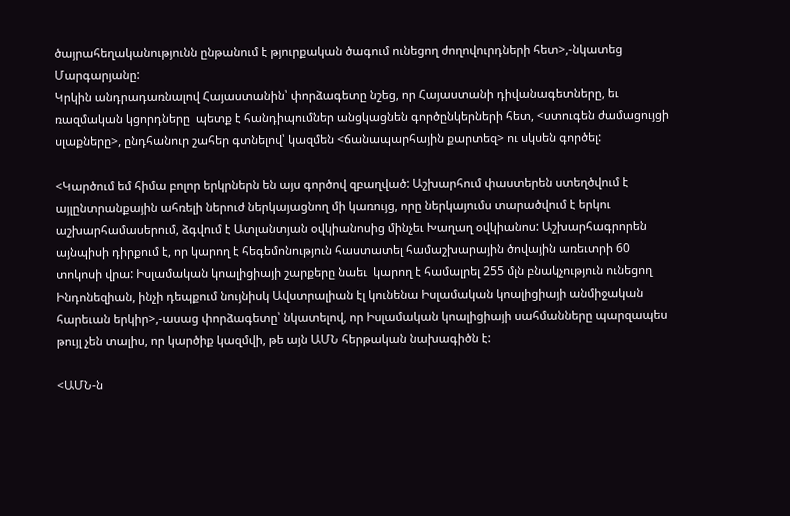ծայրահեղականությունն ընթանում է թյուրքական ծագում ունեցող ժողովուրդների հետ>,-նկատեց Մարգարյանը:
Կրկին անդրադառնալով Հայաստանին՝ փորձագետը նշեց, որ Հայաստանի դիվանագետները, եւ ռազմական կցորդները  պետք է հանդիպումներ անցկացնեն գործընկերների հետ, <ստուգեն ժամացույցի սլաքները>, ընդհանուր շահեր գտնելով՝ կազմեն <ճանապարհային քարտեզ> ու սկսեն գործել:

<Կարծում եմ հիմա բոլոր երկրներն են այս գործով զբաղված: Աշխարհում փաստերեն ստեղծվում է այլընտրանքային ահռելի ներուժ ներկայացնող մի կառույց, որը ներկայումս տարածվում է երկու աշխարհամասերում, ձգվում է Ատլանտյան օվկիանոսից մինչեւ Խաղաղ օվկիանոս: Աշխարհագրորեն այնպիսի դիրքում է, որ կարող է հեգեմոնություն հաստատել համաշխարային ծովային առեւտրի 60 տոկոսի վրա: Իսլամական կոալիցիայի շարքերը նաեւ  կարող է համալրել 255 մլն բնակչություն ունեցող Ինդոնեզիան, ինչի դեպքում նույնիսկ Ավստրալիան էլ կունենա Իսլամական կոալիցիայի անմիջական հարեւան երկիր>,-ասաց փորձագետը՝ նկատելով, որ Իսլամական կոալիցիայի սահմանները պարզապես թույլ չեն տալիս, որ կարծիք կազմվի, թե այն ԱՄՆ հերթական նախագիծն է:

<ԱՄՆ-ն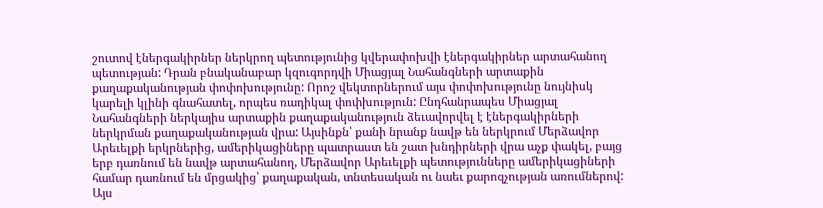շուտով էներգակիրներ ներկրող պետությունից կվերափոխվի էներգակիրներ արտահանող պետության: Դրան բնականաբար կզուգորդվի Միացյալ Նահանգների արտաքին քաղաքականության փոփոխությունը: Որոշ վեկտորներում այս փոփոխությունը նույնիսկ կարելի կլինի գնահատել, որպես ռադիկալ փոփխություն: Ընդհանրապես Միացյալ Նահանգների ներկայիս արտաքին քաղաքականություն ձեւավորվել է էներգակիրների ներկրման քաղաքականության վրա: Այսինքն՝ քանի նրանք նավթ են ներկրում Մերձավոր Արեւելքի երկրներից, ամերիկացիները պատրաստ են շատ խնդիրների վրա աչք փակել, բայց երբ դառնում են նավթ արտահանող, Մերձավոր Արեւելքի պետությունները ամերիկացիների համար դառնում են մրցակից՝ քաղաքական, տնտեսական ու նաեւ քարոզչության առումներով: Այս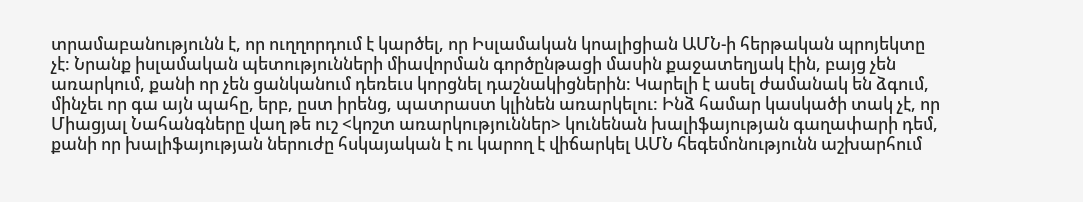տրամաբանությունն է, որ ուղղորդում է կարծել, որ Իսլամական կոալիցիան ԱՄՆ-ի հերթական պրոյեկտը չէ: Նրանք իսլամական պետությունների միավորման գործընթացի մասին քաջատեղյակ էին, բայց չեն առարկում, քանի որ չեն ցանկանում դեռեւս կորցնել դաշնակիցներին: Կարելի է ասել ժամանակ են ձգում, մինչեւ որ գա այն պահը, երբ, ըստ իրենց, պատրաստ կլինեն առարկելու: Ինձ համար կասկածի տակ չէ, որ Միացյալ Նահանգները վաղ թե ուշ <կոշտ առարկություններ> կունենան խալիֆայության գաղափարի դեմ, քանի որ խալիֆայության ներուժը հսկայական է ու կարող է վիճարկել ԱՄՆ հեգեմոնությունն աշխարհում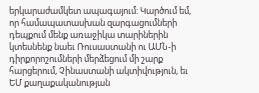երկարաժամկետ ապագայում: Կարծում եմ, որ համապատասխան զարգացումների դեպքում մենք առաջիկա տարիներին կտեսնենք նաեւ Ռուսաստանի ու ԱՄՆ-ի դիրքորոշումների մերձեցում մի շարք հարցերում, Չինաստանի ակտիվություն, եւ ԵՄ քաղաքականության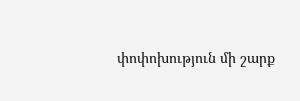փոփոխություն մի շարք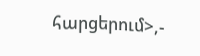հարցերում>,-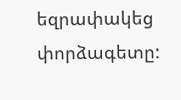եզրափակեց փորձագետը: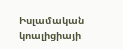Իսլամական կոալիցիայի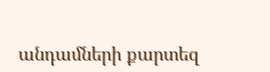անդամների քարտեզ